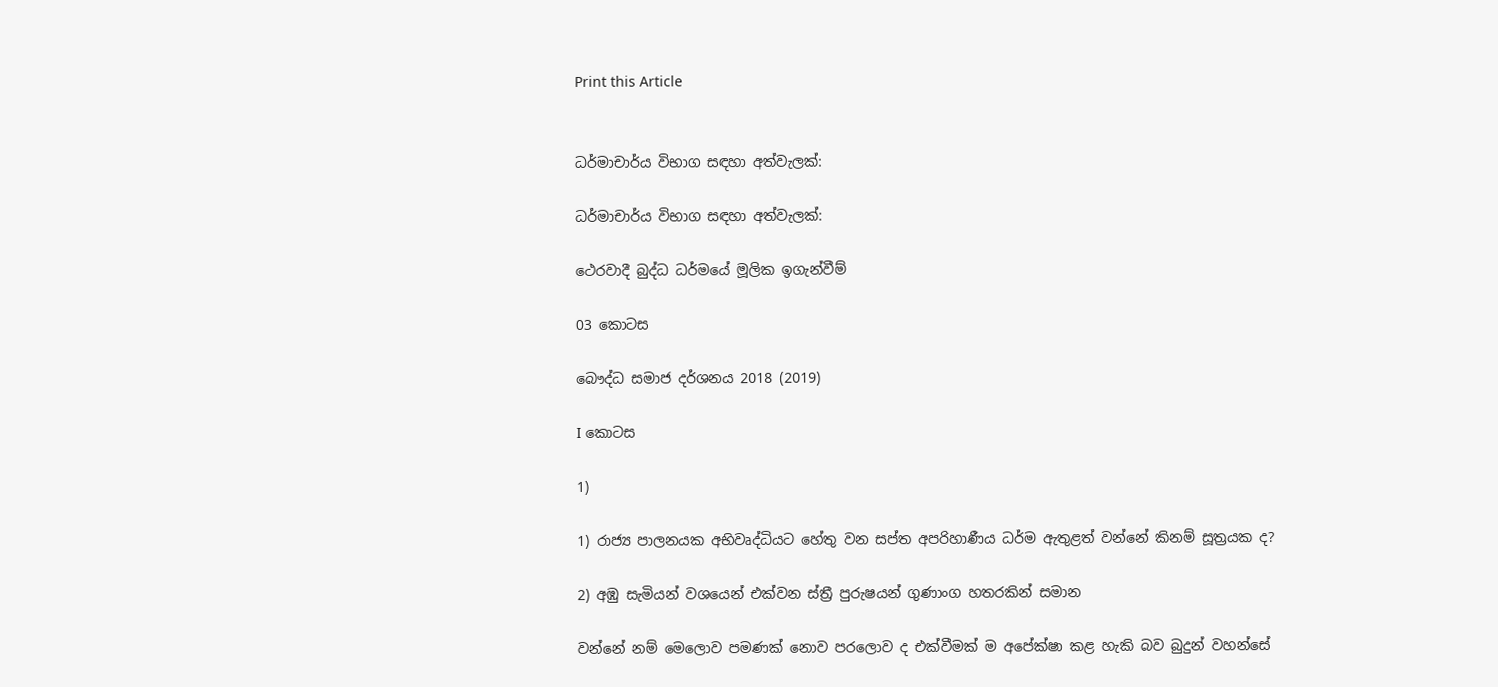Print this Article


ධර්මාචාර්ය විභාග සඳහා අත්වැලක්:

ධර්මාචාර්ය විභාග සඳහා අත්වැලක්:

ථෙරවාදී බුද්ධ ධර්මයේ මූලික ඉගැන්වීම්

03 කොටස

බෞද්ධ සමාජ දර්ශනය 2018 (2019)

I කොටස

1)

1) රාජ්‍ය පාලනයක අභිවෘද්ධියට හේතු වන සප්ත අපරිහාණීය ධර්ම ඇතුළත් වන්නේ කිනම් සූත්‍රයක ද?

2) අඹු සැමියන් වශයෙන් එක්වන ස්ත්‍රී පුරුෂයන් ගුණාංග හතරකින් සමාන

වන්නේ නම් මෙලොව පමණක් නොව පරලොව ද එක්වීමක් ම අපේක්ෂා කළ හැකි බව බුදුන් වහන්සේ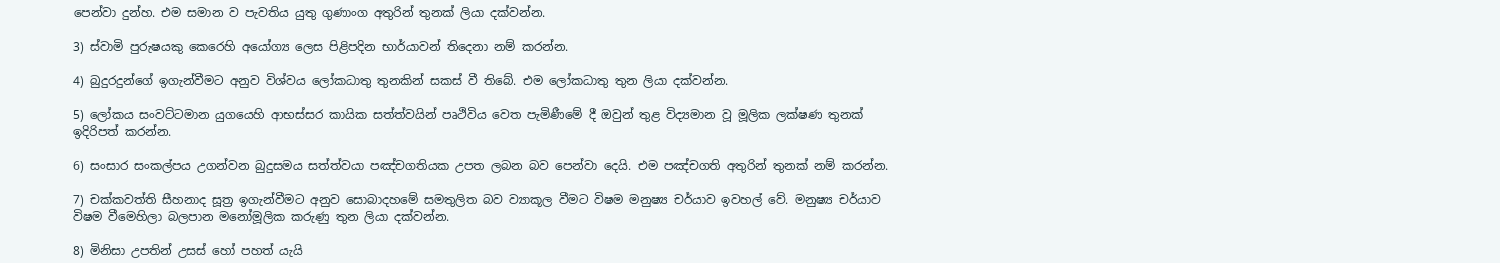පෙන්වා දුන්හ. එම සමාන ව පැවතිය යුතු ගුණාංග අතුරින් තුනක් ලියා දක්වන්න.

3) ස්වාමි පුරුෂයකු කෙරෙහි අයෝග්‍ය ලෙස පිළිපදින භාර්යාවන් තිදෙනා නම් කරන්න.

4) බුදුරදුන්ගේ ඉගැන්වීමට අනුව විශ්වය ලෝකධාතු තුනකින් සකස් වී තිබේ. එම ලෝකධාතු තුන ලියා දක්වන්න.

5) ලෝකය සංවට්ටමාන යුගයෙහි ආභස්සර කායික සත්ත්වයින් පෘථිවිය වෙත පැමිණීමේ දී ඔවුන් තුළ විද්‍යමාන වූ මූලික ලක්ෂණ තුනක් ඉදිරිපත් කරන්න.

6) සංසාර සංකල්පය උගන්වන බුදුසමය සත්ත්වයා පඤ්චගතියක උපත ලබන බව පෙන්වා දෙයි. එම පඤ්චගති අතුරින් තුනක් නම් කරන්න.

7) චක්කවත්ති සීහනාද සූත්‍ර ඉගැන්වීමට අනුව සොබාදහමේ සමතුලිත බව ව්‍යාකූල වීමට විෂම මනුෂ්‍ය චර්යාව ඉවහල් වේ. මනුෂ්‍ය චර්යාව විෂම වීමෙහිලා බලපාන මනෝමූලික කරුණු තුන ලියා දක්වන්න.

8) මිනිසා උපතින් උසස් හෝ පහත් යැයි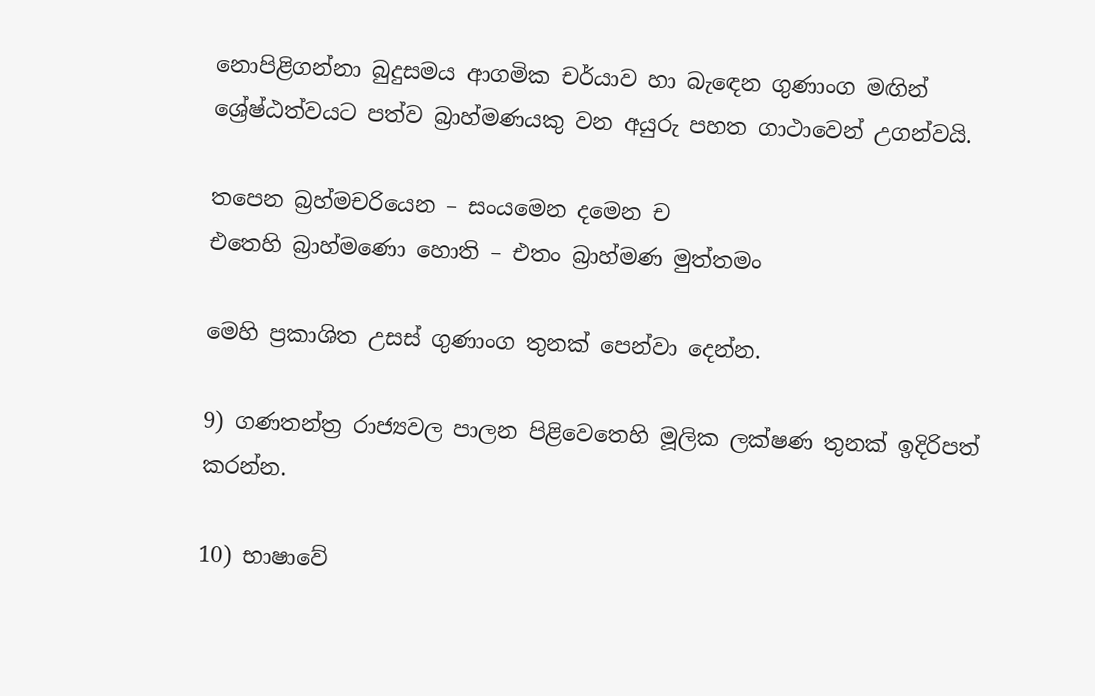නොපිළිගන්නා බුදුසමය ආගමික චර්යාව හා බැඳෙන ගුණාංග මඟින් ශ්‍රේෂ්ඨත්වයට පත්ව බ්‍රාහ්මණයකු වන අයුරු පහත ගාථාවෙන් උගන්වයි.

තපෙන බ්‍රහ්මචරියෙන – සංයමෙන දමෙන ච
එතෙහි බ්‍රාහ්මණො හොති – එතං බ්‍රාහ්මණ මුත්තමං

මෙහි ප්‍රකාශිත උසස් ගුණාංග තුනක් පෙන්වා දෙන්න.

9) ගණතන්ත්‍ර රාජ්‍යවල පාලන පිළිවෙතෙහි මූලික ලක්ෂණ තුනක් ඉදිරිපත් කරන්න.

10) භාෂාවේ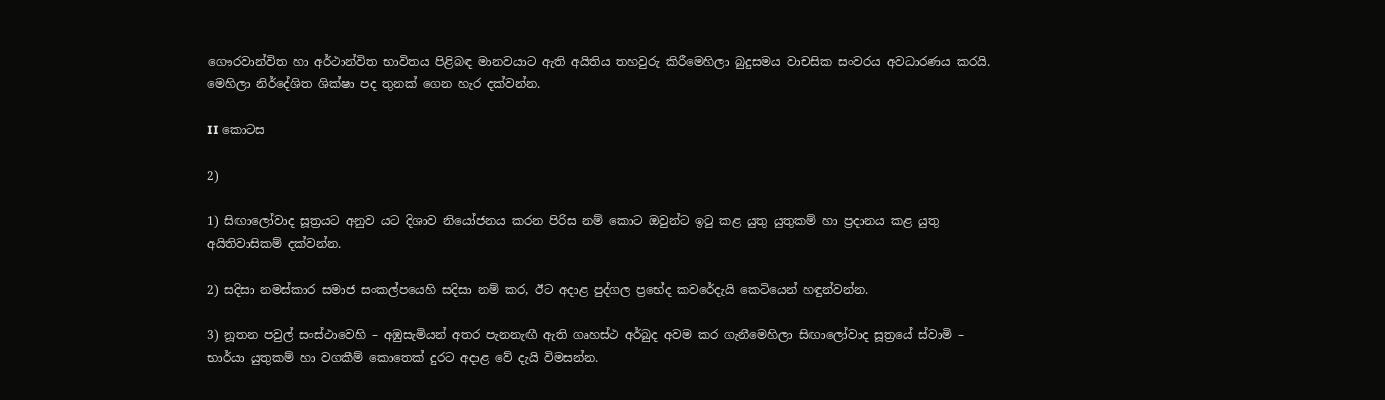ගෞරවාන්විත හා අර්ථාන්විත භාවිතය පිළිබඳ මානවයාට ඇති අයිතිය තහවුරු කිරීමෙහිලා බුදුසමය වාචසික සංවරය අවධාරණය කරයි. මෙහිලා නිර්දේශිත ශික්ෂා පද තුනක් ගෙන හැර දක්වන්න.

II කොටස

2)

1) සිඟාලෝවාද සූත්‍රයට අනුව යට දිශාව නියෝජනය කරන පිරිස නම් කොට ඔවුන්ට ඉටු කළ යුතු යුතුකම් හා ප්‍රදානය කළ යුතු අයිතිවාසිකම් දක්වන්න.

2) සදිසා නමස්කාර සමාජ සංකල්පයෙහි සදිසා නම් කර, ඊට අදාළ පුද්ගල ප්‍රභේද කවරේදැයි කෙටියෙන් හඳුන්වන්න.

3) නූතන පවුල් සංස්ථාවෙහි – අඹුසැමියන් අතර පැනනැඟී ඇති ගෘහස්ථ අර්බුද අවම කර ගැනීමෙහිලා සිඟාලෝවාද සූත්‍රයේ ස්වාමි – භාර්යා යුතුකම් හා වගකීම් කොතෙක් දුරට අදාළ වේ දැයි විමසන්න.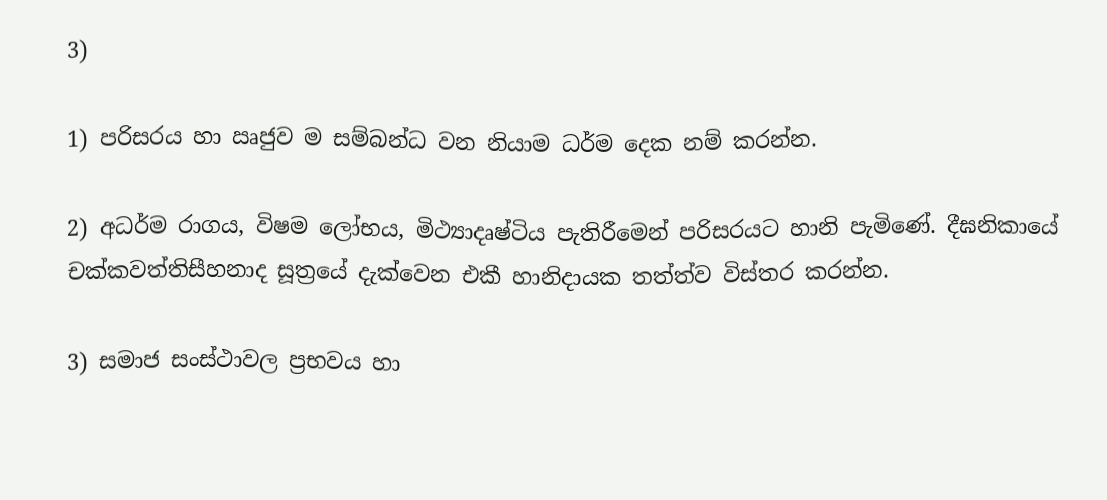3)

1) පරිසරය හා ඍජුව ම සම්බන්ධ වන නියාම ධර්ම දෙක නම් කරන්න.

2) අධර්ම රාගය, විෂම ලෝභය, මිථ්‍යාදෘෂ්ටිය පැතිරීමෙන් පරිසරයට හානි පැමිණේ. දීඝනිකායේ චක්කවත්තිසීහනාද සූත්‍රයේ දැක්වෙන එකී හානිදායක තත්ත්ව විස්තර කරන්න.

3) සමාජ සංස්ථාවල ප්‍රභවය හා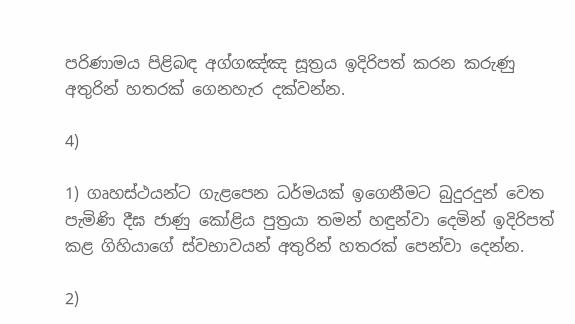පරිණාමය පිළිබඳ අග්ගඤ්ඤ සූත්‍රය ඉදිරිපත් කරන කරුණු අතුරින් හතරක් ගෙනහැර දක්වන්න.

4)

1) ගෘහස්ථයන්ට ගැළපෙන ධර්මයක් ඉගෙනීමට බුදුරදුන් වෙත පැමිණි දීඝ ජාණු කෝළිය පුත්‍රයා තමන් හඳුන්වා දෙමින් ඉදිරිපත් කළ ගිහියාගේ ස්වභාවයන් අතුරින් හතරක් පෙන්වා දෙන්න.

2)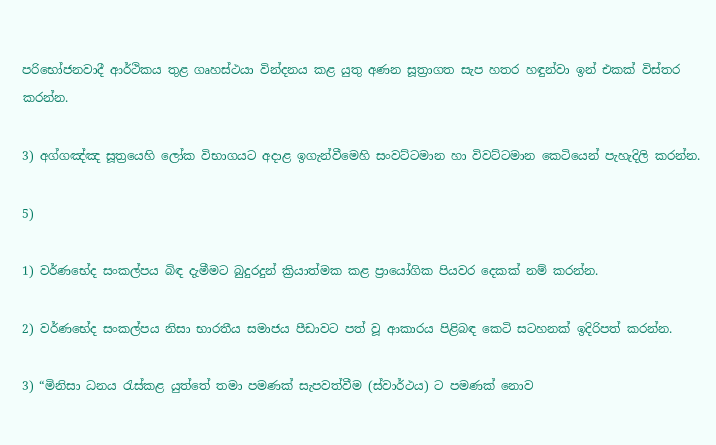පරිභෝජනවාදී ආර්ථිකය තුළ ගෘහස්ථයා වින්දනය කළ යුතු අණන සූත්‍රාගත සැප හතර හඳුන්වා ඉන් එකක් විස්තර කරන්න.

3) අග්ගඤ්ඤ සූත්‍රයෙහි ලෝක විභාගයට අදාළ ඉගැන්වීමෙහි සංවට්ටමාන හා විවට්ටමාන කෙටියෙන් පැහැදිලි කරන්න.

5)

1) වර්ණභේද සංකල්පය බිඳ දැමීමට බුදුරදුන් ක්‍රියාත්මක කළ ප්‍රායෝගික පියවර දෙකක් නම් කරන්න.

2) වර්ණභේද සංකල්පය නිසා භාරතීය සමාජය පීඩාවට පත් වූ ආකාරය පිළිබඳ කෙටි සටහනක් ඉදිරිපත් කරන්න.

3) “මිනිසා ධනය රැස්කළ යුත්තේ තමා පමණක් සැපවත්වීම (ස්වාර්ථය) ට පමණක් නොව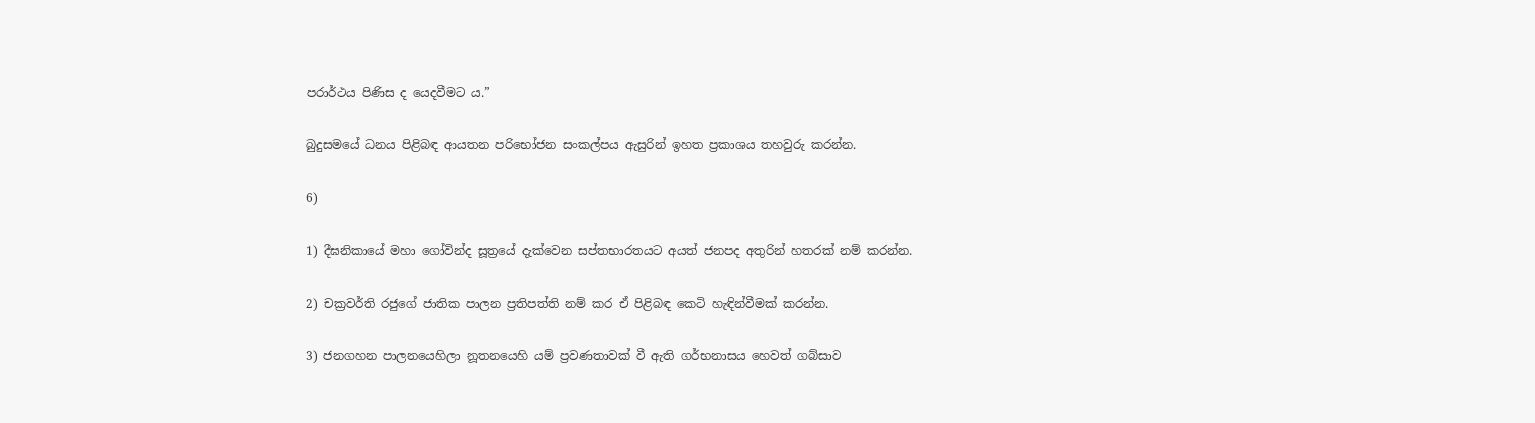පරාර්ථය පිණිස ද යෙදවීමට ය.”

බුදුසමයේ ධනය පිළිබඳ ආයතන පරිභෝජන සංකල්පය ඇසුරින් ඉහත ප්‍රකාශය තහවුරු කරන්න.

6)

1) දීඝනිකායේ මහා ගෝවින්ද සූත්‍රයේ දැක්වෙන සප්තභාරතයට අයත් ජනපද අතුරින් හතරක් නම් කරන්න.

2) චක්‍රවර්ති රජුගේ ජාතික පාලන ප්‍රතිපත්ති නම් කර ඒ පිළිබඳ කෙටි හැඳින්වීමක් කරන්න.

3) ජනගහන පාලනයෙහිලා නූතනයෙහි යම් ප්‍රවණතාවක් වී ඇති ගර්භනාසය හෙවත් ගබ්සාව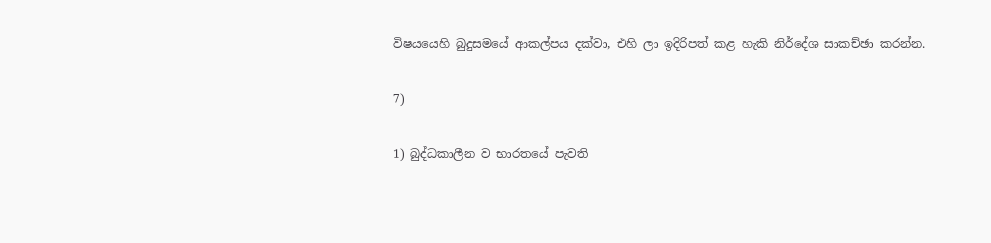විෂයයෙහි බුදුසමයේ ආකල්පය දක්වා, එහි ලා ඉදිරිපත් කළ හැකි නිර්දේශ සාකච්ඡා කරන්න.

7)

1) බුද්ධකාලීන ව භාරතයේ පැවති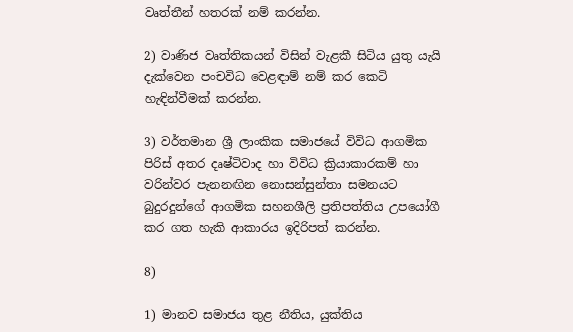වෘත්තීන් හතරක් නම් කරන්න.

2) වාණිජ වෘත්තිකයන් විසින් වැළකී සිටිය යුතු යැයි දැක්වෙන පංචවිධ වෙළඳාම් නම් කර කෙටි හැඳින්වීමක් කරන්න.

3) වර්තමාන ශ්‍රී ලාංකික සමාජයේ විවිධ ආගමික පිරිස් අතර දෘෂ්ටිවාද හා විවිධ ක්‍රියාකාරකම් හා වරින්වර පැනනඟින නොසන්සුන්තා සමනයට බුදුරදුන්ගේ ආගමික සහනශීලි ප්‍රතිපත්තිය උපයෝගී කර ගත හැකි ආකාරය ඉදිරිපත් කරන්න.

8)

1) මානව සමාජය තුළ නීතිය, යුක්තිය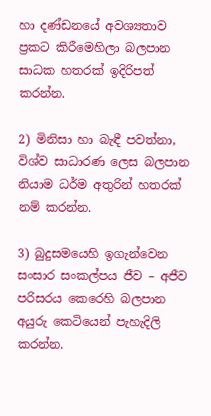හා දණ්ඩනයේ අවශ්‍යතාව ප්‍රකට කිරීමෙහිලා බලපාන සාධක හතරක් ඉදිරිපත් කරන්න.

2) මිනිසා හා බැඳී පවත්නා, විශ්ව සාධාරණ ලෙස බලපාන නියාම ධර්ම අතුරින් හතරක් නම් කරන්න.

3) බුදුසමයෙහි ඉගැන්වෙන සංසාර සංකල්පය ජීව – අජීව පරිසරය කෙරෙහි බලපාන අයුරු කෙටියෙන් පැහැදිලි කරන්න.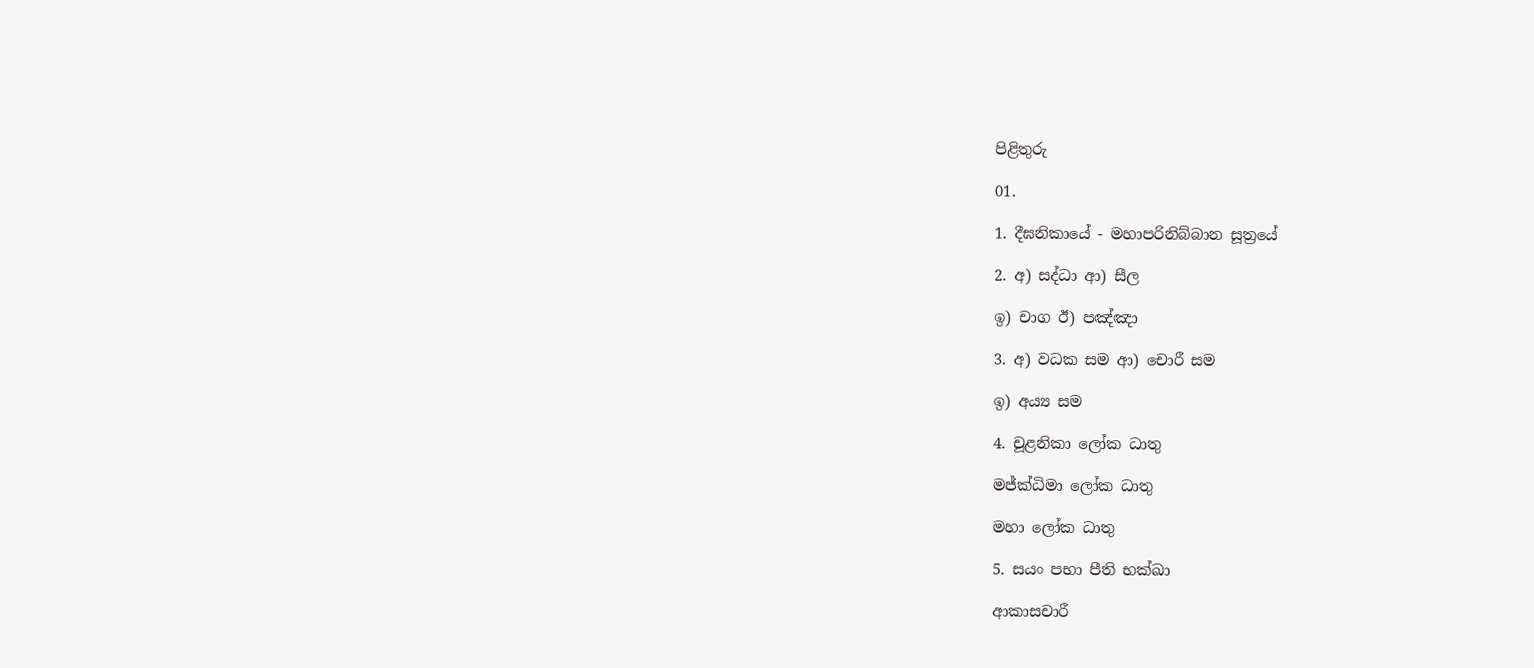පිළිතුරු

01.

1. දීඝනිකායේ - මහාපරිනිබ්බාන සූත්‍රයේ

2. අ) සද්ධා ආ) සීල

ඉ) චාග ඊ) පඤ්ඤා

3. අ) වධක සම ආ) චොරී සම

ඉ) අය්‍ය සම

4. චූළනිකා ලෝක ධාතු

මජ්ක්‍ධිමා ලෝක ධාතු

මහා ලෝක ධාතු

5. සයං පභා පීති භක්ඛා

ආකාසචාරී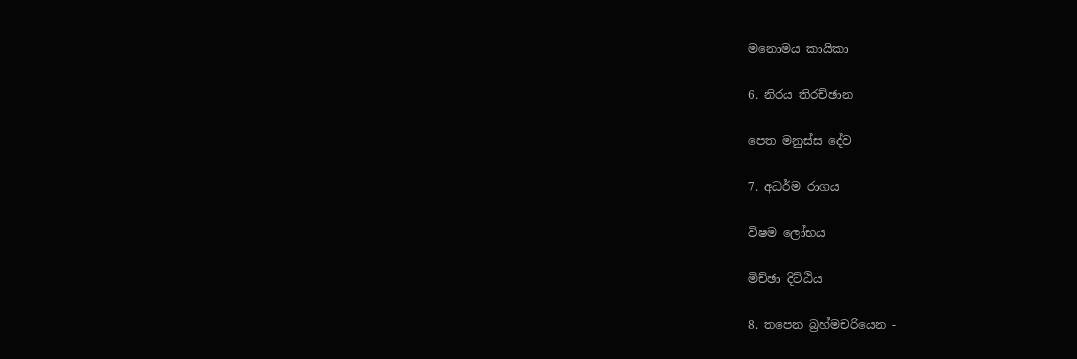මනොමය කායිකා

6. නිරය තිරච්ඡාන

පෙත මනුස්ස දේව

7. අධර්ම රාගය

විෂම ලෝභය

මිච්ඡා දිට්ඨිය

8. තපෙන බ්‍රහ්මචරියෙන -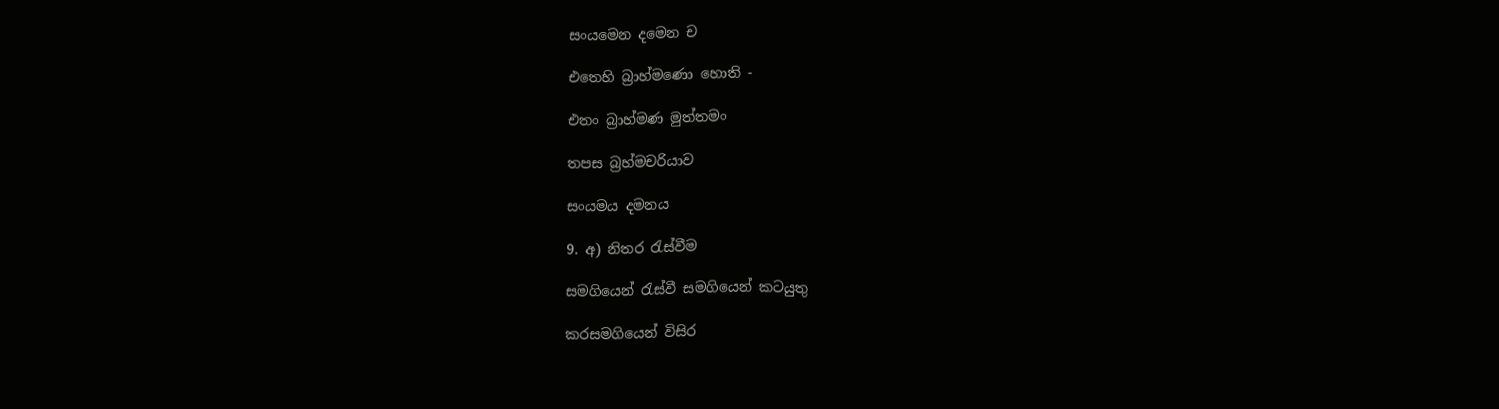සංයමෙන දමෙන ච

එතෙහි බ්‍රාහ්මණො හොති -

එතං බ්‍රාහ්මණ මුත්තමං

තපස බ්‍රහ්මචරියාව

සංයමය දමනය

9. අ) නිතර රැස්වීම

සමගියෙන් රැස්වී සමගියෙන් කටයුතු

කරසමගියෙන් විසිර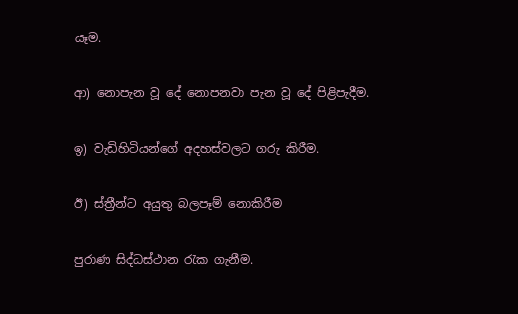යෑම.

ආ) නොපැන වූ දේ නොපනවා පැන වූ දේ පිළිපැදීම.

ඉ) වැඩිහිටියන්ගේ අදහස්වලට ගරු කිරීම.

ඊ) ස්ත්‍රීන්ට අයුතු බලපෑම් නොකිරීම

පුරාණ සිද්ධස්ථාන රැක ගැනීම.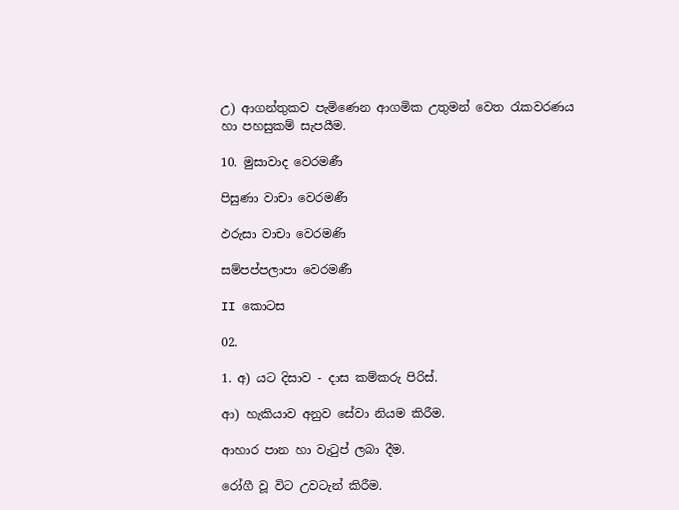උ) ආගන්තුකව පැමිණෙන ආගමික උතුමන් වෙත රැකවරණය හා පහසුකම් සැපයීම.

10. මුසාවාද වෙරමණී

පිසුණා වාචා වෙරමණී

ඵරුසා වාචා වෙරමණි

සම්පප්පලාපා වෙරමණී

II කොටස

02.

1. අ) යට දිසාව - දාස කම්කරු පිරිස්.

ආ) හැකියාව අනුව සේවා නියම කිරීම.

ආහාර පාන හා වැටුප් ලබා දීම.

රෝගී වූ විට උවටැන් කිරීම.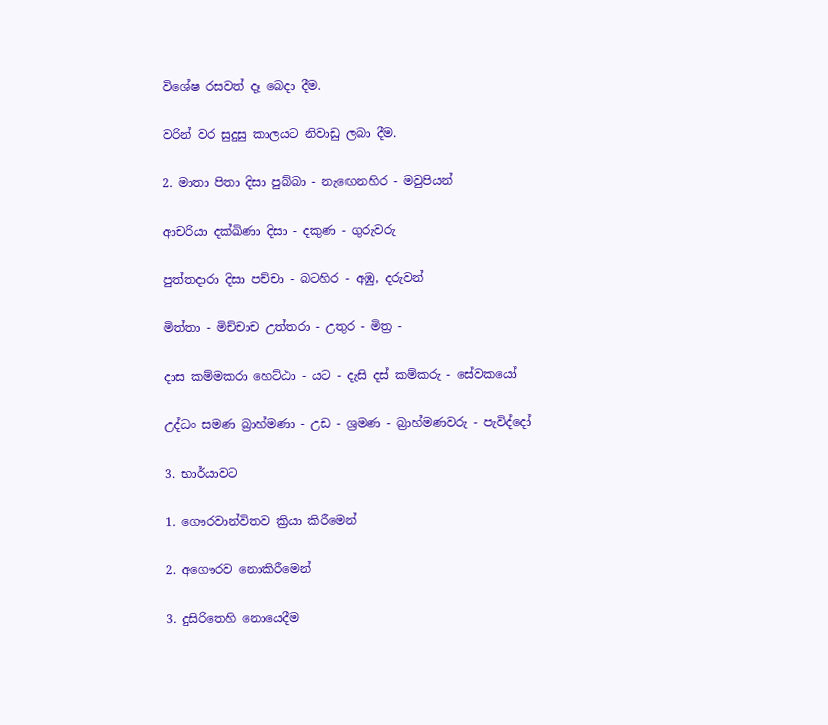විශේෂ රසවත් දෑ බෙදා දීම.

වරින් වර සුදුසු කාලයට නිවාඩු ලබා දීම.

2. මාතා පිතා දිසා පුබ්බා - නැඟෙනහිර - මවුපියන්

ආචරියා දක්ඛිණා දිසා - දකුණ - ගුරුවරු

පුත්තදාරා දිසා පච්චා - බටහිර - අඹු, දරුවන්

මිත්තා - මිච්චාච උත්තරා - උතුර - මිත්‍ර -

දාස කම්මකරා හෙට්ඨා - යට - දැසි දස් කම්කරු - සේවකයෝ

උද්ධං සමණ බ්‍රාහ්මණා - උඩ - ශ්‍රමණ - බ්‍රාහ්මණවරු - පැවිද්දෝ

3. භාර්යාවට

1. ගෞරවාන්විතව ක්‍රියා කිරීමෙන්

2. අගෞරව නොකිරීමෙන්

3. දුසිරිතෙහි නොයෙදීම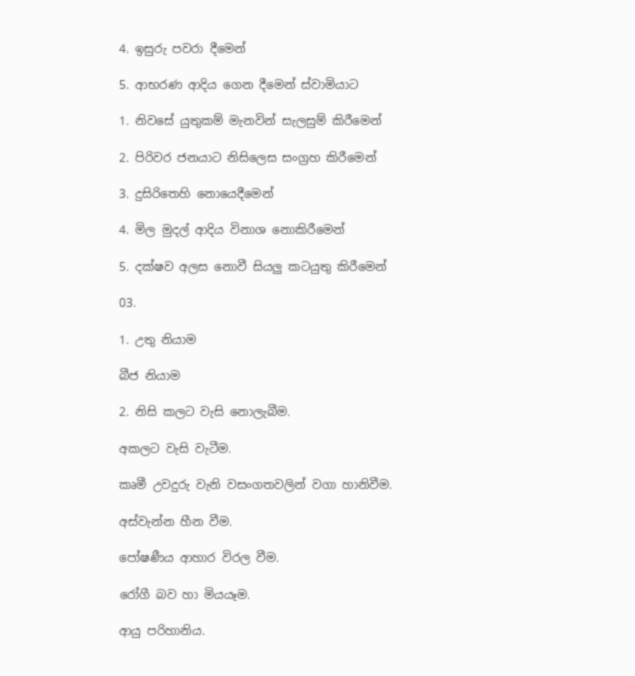4. ඉසුරු පවරා දීමෙන්

5. ආභරණ ආදිය ගෙන දීමෙන් ස්වාමියාට

1. නිවසේ යුතුකම් මැනවින් සැලසුම් කිරීමෙන්

2. පිරිවර ජනයාට නිසිලෙස සංග්‍රහ කිරීමෙන්

3. දුසිරිතෙහි නොයෙදීමෙන්

4. මිල මුදල් ආදිය විනාශ නොකිරීමෙන්

5. දක්ෂව අලස නොවී සියලු කටයුතු කිරීමෙන්

03.

1. උතු නියාම

බීජ නියාම

2. නිසි කලට වැසි නොලැබීම.

අකලට වැසි වැටීම.

කෘමී උවදුරු වැනි වසංගතවලින් වගා හානිවීම.

අස්වැන්න හීන වීම.

පෝෂණීය ආහාර විරල වීම.

රෝගී බව හා මියයෑම.

ආයු පරිහානිය.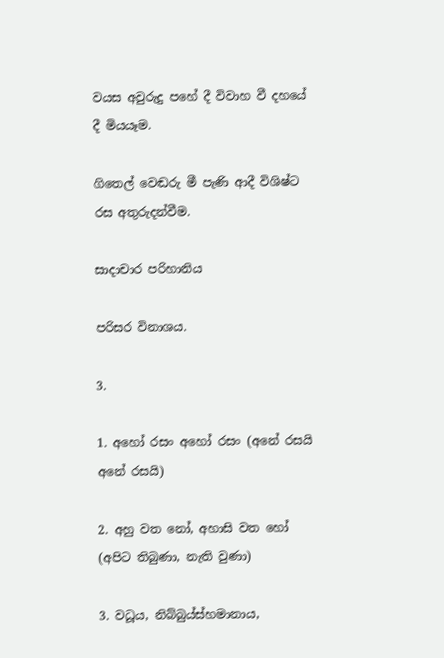වයස අවුරුදු පහේ දී විවාහ වී දහයේ දී මියයෑම.

ගිතෙල් වෙඬරු මී පැණි ආදී විශිෂ්ට රස අතුරුදන්වීම.

සාදාචාර පරිහානිය

පරිසර විනාශය.

3.

1. අහෝ රසං අහෝ රසං (අනේ රසයි අනේ රසයි)

2. අහු වත නෝ, අහාසි වත හෝ (අපිට තිබුණා, නැති වුණා)

3. වධූය, නිබ්බුය්ස්හමානාය,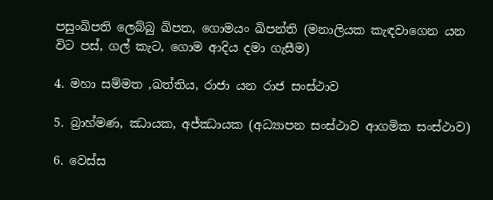පසුංඛිපති ලෙබ්බු ඛිපත, ගොමයං ඛිපන්ති (මනාලියක කැඳවාගෙන යන විට පස්, ගල් කැට, ගොම ආදිය දමා ගැසීම)

4. මහා සම්මත ,ඛත්තිය, රාජා යන රාජ සංස්ථාව

5. බ්‍රාහ්මණ, ඣායක, අජ්ඣායක (අධ්‍යාපන සංස්ථාව ආගමික සංස්ථාව)

6. වෙස්ස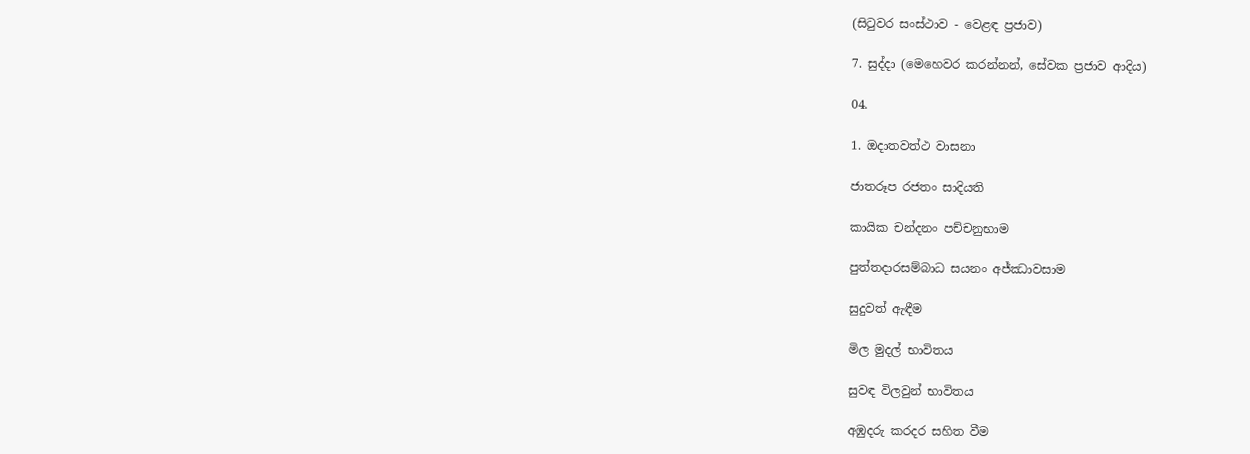(සිටුවර සංස්ථාව - වෙළඳ ප්‍රජාව)

7. සුද්දා (මෙහෙවර කරන්නන්, සේවක ප්‍රජාව ආදිය)

04.

1. ඔදාතවත්ථ වාසනා

ජාතරූප රජතං සාදියති

කායික චන්දනං පච්චනුභාම

පුත්තදාරසම්බාධ සයනං අජ්ඣාවසාම

සුදුවත් ඇඳීම

මිල මුදල් භාවිතය

සුවඳ විලවුන් භාවිතය

අඹුදරු කරදර සහිත වීම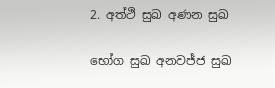2. අත්ථි සුඛ අණන සුඛ

භෝග සුඛ අනවජ්ජ සුඛ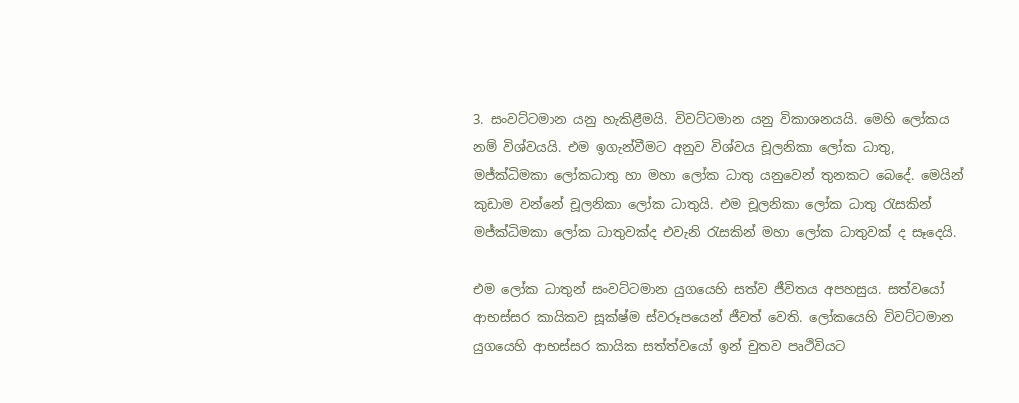3. සංවට්ටමාන යනු හැකිළීමයි. විවට්ටමාන යනු විකාශනයයි. මෙහි ලෝකය නම් විශ්වයයි. එම ඉගැන්වීමට අනුව විශ්වය චූලනිකා ලෝක ධාතු, මජ්ක්‍ධිමකා ලෝකධාතු හා මහා ලෝක ධාතු යනුවෙන් තුනකට බෙදේ. මෙයින් කුඩාම වන්නේ චූලනිකා ලෝක ධාතුයි. එම චූලනිකා ලෝක ධාතු රැසකින් මජ්ක්‍ධිමකා ලෝක ධාතුවක්ද එවැනි රැසකින් මහා ලෝක ධාතුවක් ද සෑදෙයි.

එම ලෝක ධාතුන් සංවට්ටමාන යුගයෙහි සත්ව ජීවිතය අපහසුය. සත්වයෝ ආභස්සර කායිකව සූක්ෂ්ම ස්වරූපයෙන් ජීවත් වෙති. ලෝකයෙහි විවට්ටමාන යුගයෙහි ආභස්සර කායික සත්ත්වයෝ ඉන් චුතව පෘථිවියට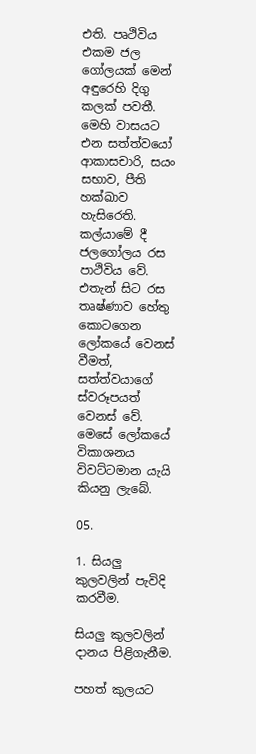එති. පෘථිවිය එකම ජල ගෝලයක් මෙන් අඳුරෙහි දිගු කලක් පවතී. මෙහි වාසයට එන සත්ත්වයෝ ආකාසචාරි, සයං සභාව, පීති හක්ඛාව හැසිරෙති. කල්යාමේ දී ජලගෝලය රස පාථිවිය වේ. එතැන් සිට රස තෘෂ්ණාව හේතු කොටගෙන ලෝකයේ වෙනස් වීමත්, සත්ත්වයාගේ ස්වරූපයත් වෙනස් වේ. මෙසේ ලෝකයේ විකාශනය විවට්ටමාන යැයි කියනු ලැබේ.

05.

1. සියලු කුලවලින් පැවිදි කරවීම.

සියලු කුලවලින් දානය පිළිගැනීම.

පහත් කුලයට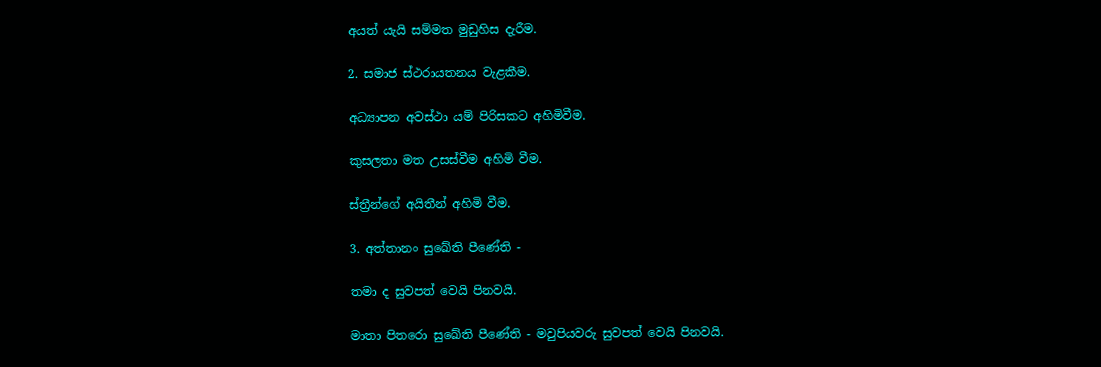අයත් යැයි සම්මත මුඩුහිස දැරීම.

2. සමාජ ස්ථරායතනය වැළකීම.

අධ්‍යාපන අවස්ථා යම් පිරිසකට අහිමිවීම.

කුසලතා මත උසස්වීම අහිමි වීම.

ස්ත්‍රීන්ගේ අයිතීන් අහිමි වීම.

3. අත්තානං සුඛේති පීණේති -

තමා ද සුවපත් වෙයි පිනවයි.

මාතා පිතරො සුඛේති පීණේති - මවුපියවරු සුවපත් වෙයි පිනවයි.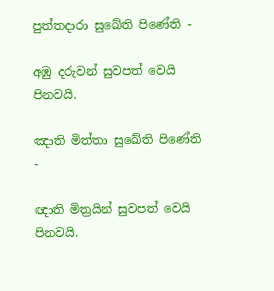පුත්තදාරා සුඛේති පිණේති -

අඹු දරුවන් සුවපත් වෙයි පිනවයි.

ඤාති මිත්තා සුඛේති පිණේති -

ඥාති මිත්‍රයින් සුවපත් වෙයි පිනවයි.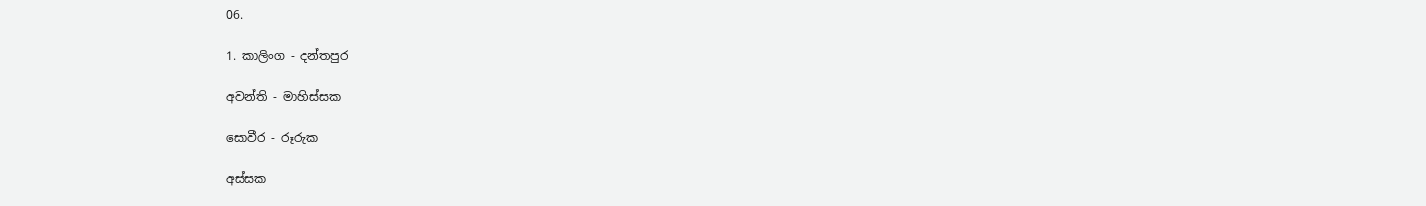06.

1. කාලිංග - දන්තපුර

අවන්ති - මාහිස්සක

සොවීර - රූරුක

අස්සක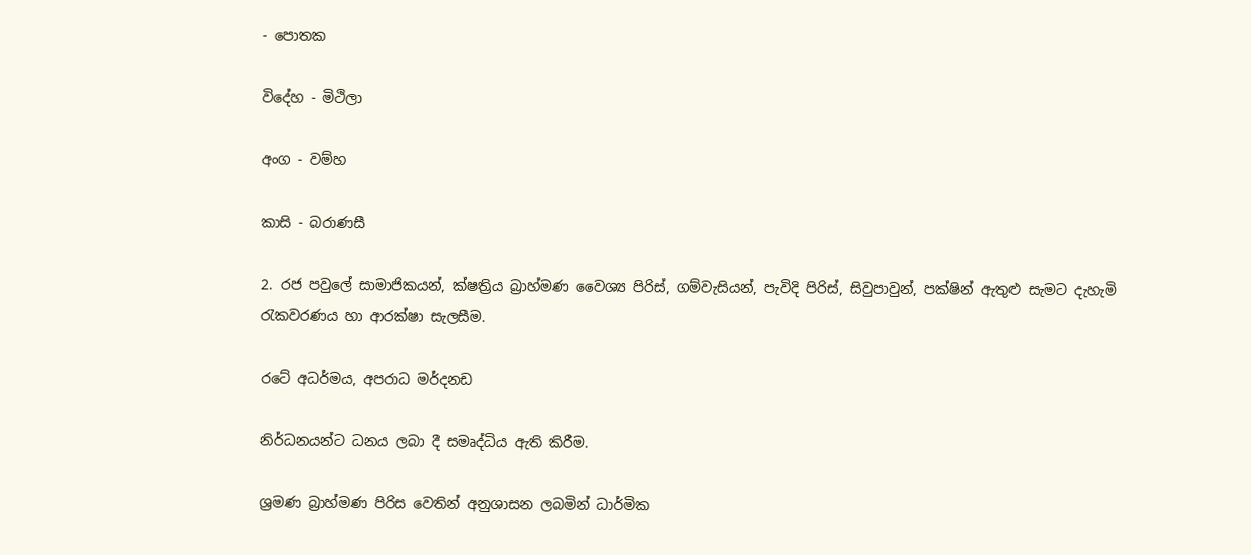- පොතක

විදේහ - මිථිලා

අංග - වම්හ

කාසි - බරාණසී

2. රජ පවුලේ සාමාජිකයන්, ක්ෂත්‍රිය බ්‍රාහ්මණ වෛශ්‍ය පිරිස්, ගම්වැසියන්, පැවිදි පිරිස්, සිවුපාවුන්, පක්ෂින් ඇතුළු සැමට දැහැමි රැකවරණය හා ආරක්ෂා සැලසීම.

රටේ අධර්මය, අපරාධ මර්දනඩ

නිර්ධනයන්ට ධනය ලබා දී සමෘද්ධිය ඇති කිරීම.

ශ්‍රමණ බ්‍රාහ්මණ පිරිස වෙතින් අනුශාසන ලබමින් ධාර්මික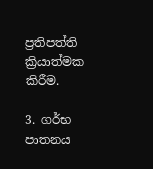ප්‍රතිපත්ති ක්‍රියාත්මක කිරීම.

3. ගර්භ පාතනය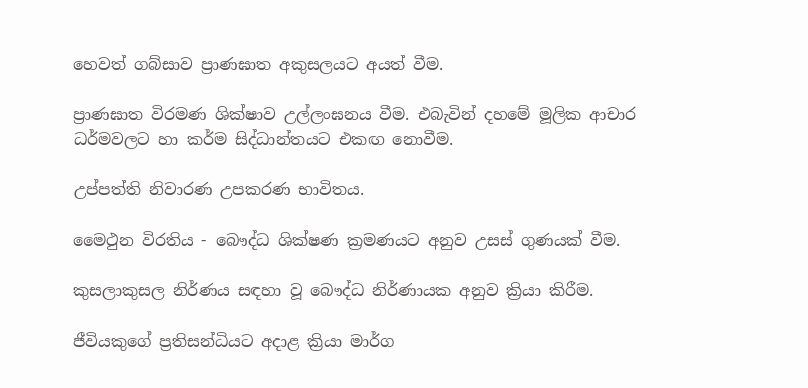හෙවත් ගබ්සාව ප්‍රාණඝාත අකුසලයට අයත් වීම.

ප්‍රාණඝාත විරමණ ශික්ෂාව උල්ලංඝනය වීම. එබැවින් දහමේ මූලික ආචාර ධර්මවලට හා කර්ම සිද්ධාන්තයට එකඟ නොවීම.

උප්පත්ති නිවාරණ උපකරණ භාවිතය.

මෛථුන විරතිය - බෞද්ධ ශික්ෂණ ක්‍රමණයට අනුව උසස් ගුණයක් වීම.

කුසලාකුසල නිර්ණය සඳහා වූ බෞද්ධ නිර්ණායක අනුව ක්‍රියා කිරීම.

ජීවියකුගේ ප්‍රතිසන්ධියට අදාළ ක්‍රියා මාර්ග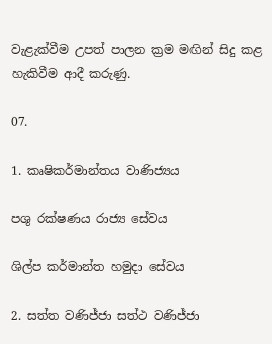වැළැක්වීම උපත් පාලන ක්‍රම මඟින් සිදු කළ හැකිවීම ආදී කරුණු.

07.

1. කෘෂිකර්මාන්තය වාණිජ්‍යය

පශු රක්ෂණය රාජ්‍ය සේවය

ශිල්ප කර්මාන්ත හමුදා සේවය

2. සත්ත වණිජ්ජා සත්ථ වණිජ්ජා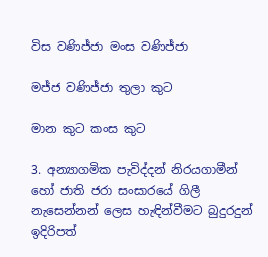විස වණිජ්ජා මංස වණිජ්ජා

මජ්ජ වණිජ්ජා තුලා කුට

මාන කුට කංස කුට

3. අන්‍යාගමික පැවිද්දන් නිරයගාමීන් හෝ ජාති ජරා සංසාරයේ ගිලී නැසෙන්නන් ලෙස හැඳින්වීමට බුදුරදුන් ඉදිරිපත්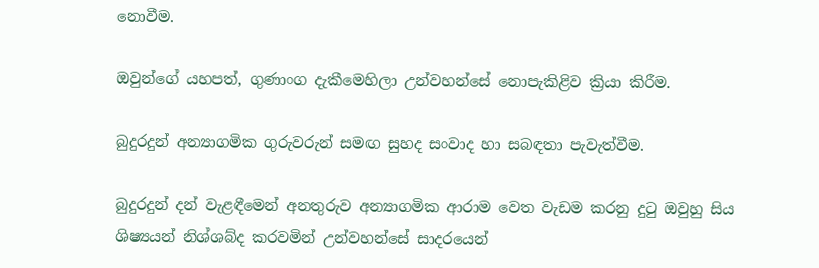නොවීම.

ඔවුන්ගේ යහපත්, ගුණාංග දැකීමෙහිලා උන්වහන්සේ නොපැකිළිව ක්‍රියා කිරීම.

බුදුරදුන් අන්‍යාගමික ගුරුවරුන් සමඟ සුහද සංවාද හා සබඳතා පැවැත්වීම.

බුදුරදුන් දන් වැළඳීමෙන් අනතුරුව අන්‍යාගමික ආරාම වෙත වැඩම කරනු දුටු ඔවුහු සිය ශිෂ්‍යයන් නිශ්ශබ්ද කරවමින් උන්වහන්සේ සාදරයෙන්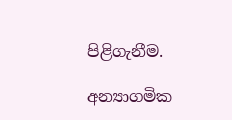පිළිගැනීම.

අන්‍යාගමික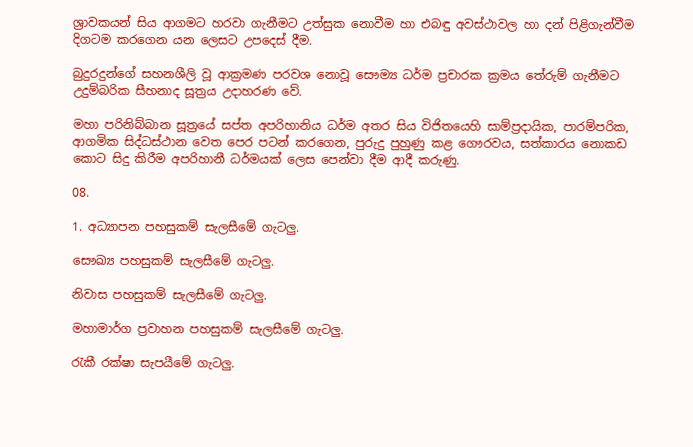ශ්‍රාවකයන් සිය ආගමට හරවා ගැනීමට උත්සුක නොවීම හා එබඳු අවස්ථාවල හා දන් පිළිගැන්වීම දිගටම කරගෙන යන ලෙසට උපදෙස් දීම.

බුදුරදුන්ගේ සහනශීලි වූ ආක්‍රමණ පරවශ නොවූ සෞම්‍ය ධර්ම ප්‍රචාරක ක්‍රමය තේරුම් ගැනීමට උදුම්බරික සීහනාද සූත්‍රය උදාහරණ වේ.

මහා පරිනිබ්බාන සූත්‍රයේ සප්ත අපරිහානිය ධර්ම අතර සිය විජිතයෙහි සාම්ප්‍රදායික, පාරම්පරික, ආගමික සිද්ධස්ථාන වෙත පෙර පටන් කරගෙන, පුරුදු පුහුණු කළ ගෞරවය, සත්කාරය නොකඩ කොට සිදු කිරීම අපරිහානී ධර්මයක් ලෙස පෙන්වා දීම ආදී කරුණු.

08.

1. අධ්‍යාපන පහසුකම් සැලසීමේ ගැටලු.

සෞඛ්‍ය පහසුකම් සැලසීමේ ගැටලු.

නිවාස පහසුකම් සැලසීමේ ගැටලු.

මහාමාර්ග ප්‍රවාහන පහසුකම් සැලසීමේ ගැටලු.

රැකී රක්ෂා සැපයීමේ ගැටලු.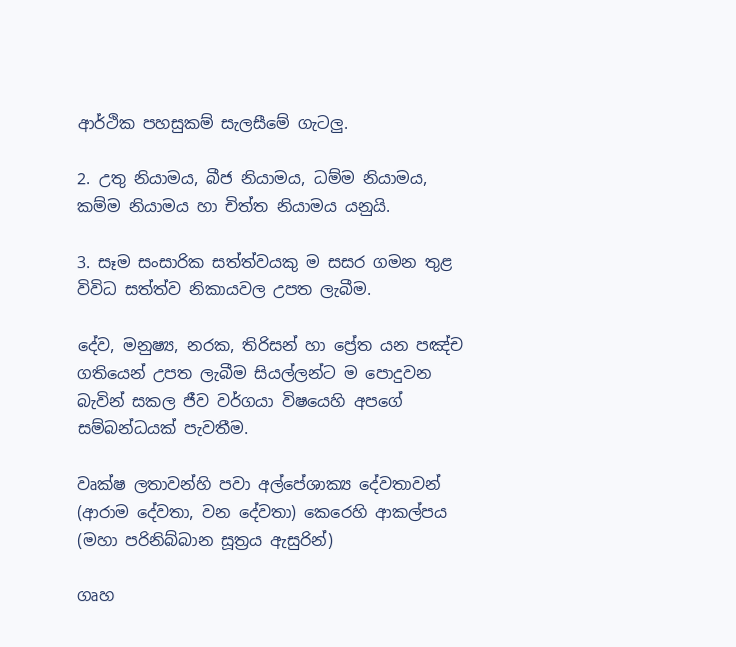ආර්ථික පහසුකම් සැලසීමේ ගැටලු.

2. උතු නියාමය, බීජ නියාමය, ධම්ම නියාමය, කම්ම නියාමය හා චිත්ත නියාමය යනුයි.

3. සෑම සංසාරික සත්ත්වයකු ම සසර ගමන තුළ විවිධ සත්ත්ව නිකායවල උපත ලැබීම.

දේව, මනුෂ්‍ය, නරක, තිරිසන් හා ප්‍රේත යන පඤ්ච ගතියෙන් උපත ලැබීම සියල්ලන්ට ම පොදුවන බැවින් සකල ජීව වර්ගයා විෂයෙහි අපගේ සම්බන්ධයක් පැවතීම.

වෘක්ෂ ලතාවන්හි පවා අල්පේශාක්‍ය දේවතාවන් (ආරාම දේවතා, වන දේවතා) කෙරෙහි ආකල්පය (මහා පරිනිබ්බාන සූත්‍රය ඇසුරින්)

ගෘහ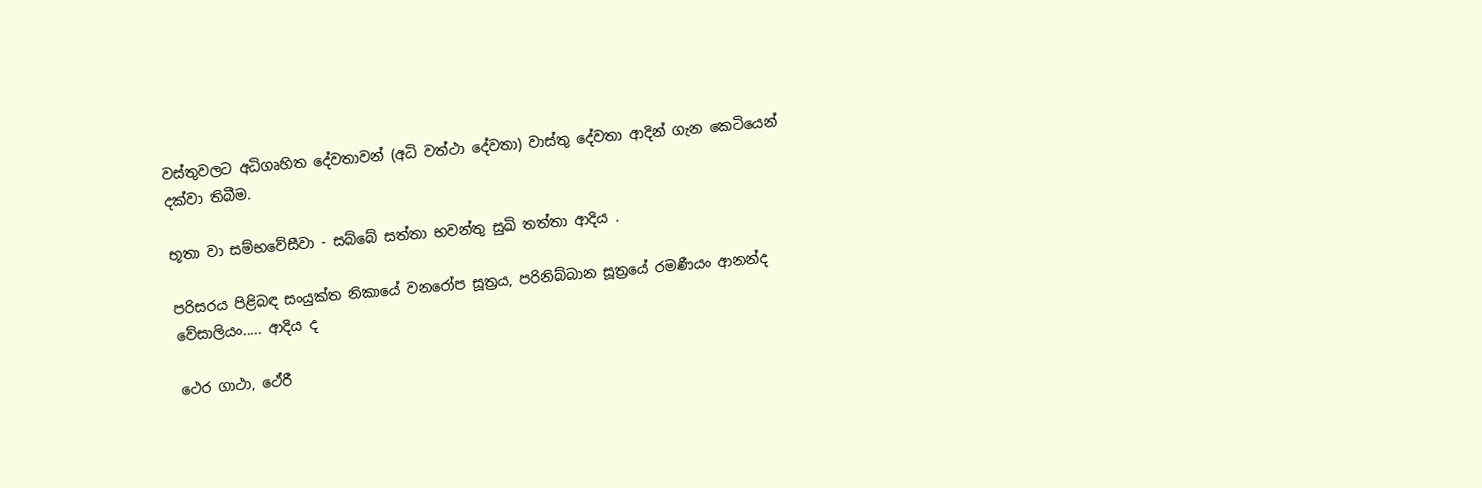වස්තුවලට අධිගෘහිත දේවතාවන් (අධි වත්ථා දේවතා) වාස්තු දේවතා ආදින් ගැන කෙටියෙන් දක්වා තිබීම.

භූතා වා සම්භවේසීවා - සබ්බේ සත්තා භවන්තු සුඛි තත්තා ආදිය .

පරිසරය පිළිබඳ සංයුක්ත නිකායේ වනරෝප සූත්‍රය, පරිනිබ්බාන සූත්‍රයේ රමණීයං ආනන්ද වේසාලියං..... ආදිය ද

ථෙර ගාථා, ථේරී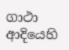ගාථා ආදියෙහි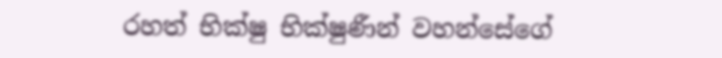රහත් භික්ෂු භික්ෂුණීන් වහන්සේගේ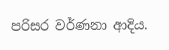පරිසර වර්ණනා ආදිය.